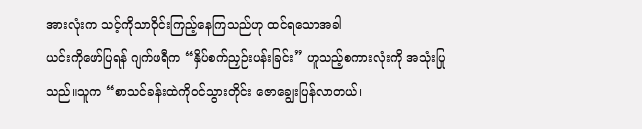အားလုံးက သင့်ကိုသာဝိုင်းကြည့်နေကြသည်ဟု ထင်ရသောအခါ
ယင်းကိုဖော်ပြရန် ဂျက်ဖရီက “နှိပ်စက်ညှဉ်းပန်းခြင်း” ဟူသည့်စကားလုံးကို အသုံးပြုသည်။သူက “စာသင်ခန်းထဲကိုဝင်သွားတိုင်း ဇောချွေးပြန်လာတယ်၊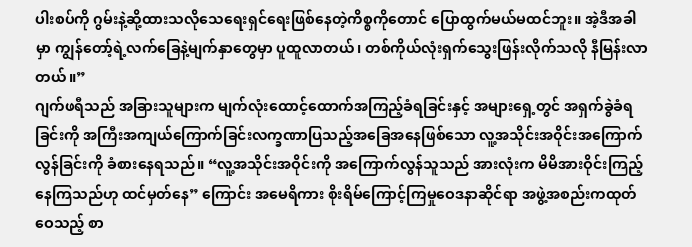ပါးစပ်ကို ဂွမ်းနဲ့ဆို့ထားသလိုသေရေးရှင်ရေးဖြစ်နေတဲ့ကိစ္စကိုတောင် ပြောထွက်မယ်မထင်ဘူး။ အဲ့ဒီအခါမှာ ကျွန်တော့်ရဲ့လက်ခြေနဲ့မျက်နှာတွေမှာ ပူထူလာတယ်၊ တစ်ကိုယ်လုံးရှက်သွေးဖြန်းလိုက်သလို နီမြန်းလာတယ်။”
ဂျက်ဖရီသည် အခြားသူများက မျက်လုံးထောင့်ထောက်အကြည့်ခံရခြင်းနှင့် အများရှေ့တွင် အရှက်ခွဲခံရခြင်းကို အကြီးအကျယ်ကြောက်ခြင်းလက္ခဏာပြသည့်အခြေအနေဖြစ်သော လူ့အသိုင်းအဝိုင်းအကြောက်လွန်ခြင်းကို ခံစားနေရသည်။ “လူ့အသိုင်းအဝိုင်းကို အကြောက်လွန်သူသည် အားလုံးက မိမိအားဝိုင်းကြည့်နေကြသည်ဟု ထင်မှတ်နေ” ကြောင်း အမေရိကား စိုးရိမ်ကြောင့်ကြမှုဝေဒနာဆိုင်ရာ အဖွဲ့အစည်းကထုတ်ဝေသည့် စာ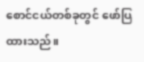စောင်ငယ်တစ်ခုတွင် ဖော်ပြထားသည်။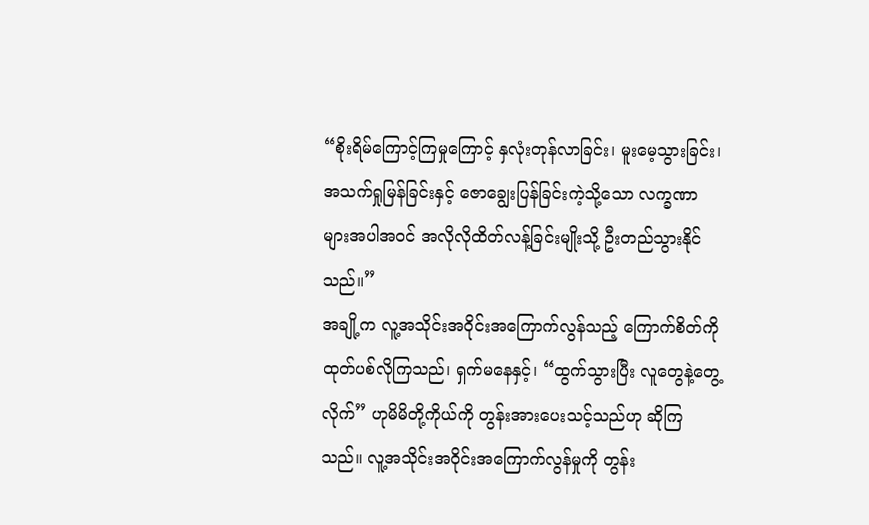“စိုးရိမ်ကြောင့်ကြမှုကြောင့် နှလုံးတုန်လာခြင်း၊ မူးမေ့သွားခြင်း၊ အသက်ရှုမြန်ခြင်းနှင့် ဇောချွေးပြန်ခြင်းကဲ့သို့သော လက္ခဏာများအပါအဝင် အလိုလိုထိတ်လန့်ခြင်းမျိုးသို့ ဦးတည်သွားနိုင်သည်။”
အချို့က လူ့အသိုင်းအဝိုင်းအကြောက်လွန်သည့် ကြောက်စိတ်ကို ထုတ်ပစ်လိုကြသည်၊ ရှက်မနေနှင့်၊ “ထွက်သွားပြီး လူတွေနဲ့တွေ့လိုက်” ဟုမိမိတို့ကိုယ်ကို တွန်းအားပေးသင့်သည်ဟု ဆိုကြသည်။ လူ့အသိုင်းအဝိုင်းအကြောက်လွန်မှုကို တွန်း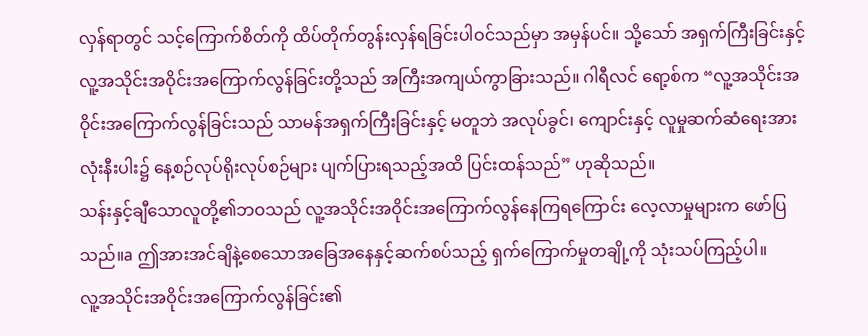လှန်ရာတွင် သင့်ကြောက်စိတ်ကို ထိပ်တိုက်တွန်းလှန်ရခြင်းပါဝင်သည်မှာ အမှန်ပင်။ သို့သော် အရှက်ကြီးခြင်းနှင့် လူ့အသိုင်းအဝိုင်းအကြောက်လွန်ခြင်းတို့သည် အကြီးအကျယ်ကွာခြားသည်။ ဂါရီလင် ရော့စ်က “လူ့အသိုင်းအဝိုင်းအကြောက်လွန်ခြင်းသည် သာမန်အရှက်ကြီးခြင်းနှင့် မတူဘဲ အလုပ်ခွင်၊ ကျောင်းနှင့် လူမှုဆက်ဆံရေးအားလုံးနီးပါး၌ နေ့စဉ်လုပ်ရိုးလုပ်စဉ်များ ပျက်ပြားရသည့်အထိ ပြင်းထန်သည်” ဟုဆိုသည်။
သန်းနှင့်ချီသောလူတို့၏ဘဝသည် လူ့အသိုင်းအဝိုင်းအကြောက်လွန်နေကြရကြောင်း လေ့လာမှုများက ဖော်ပြသည်။a ဤအားအင်ချိနဲ့စေသောအခြေအနေနှင့်ဆက်စပ်သည့် ရှက်ကြောက်မှုတချို့ကို သုံးသပ်ကြည့်ပါ။
လူ့အသိုင်းအဝိုင်းအကြောက်လွန်ခြင်း၏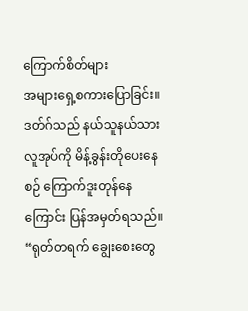ကြောက်စိတ်များ
အများရှေ့စကားပြောခြင်း။ ဒတ်ဂ်သည် နယ်သူနယ်သားလူအုပ်ကို မိန့်ခွန်းတိုပေးနေစဉ် ကြောက်ဒူးတုန်နေကြောင်း ပြန်အမှတ်ရသည်။ “ရုတ်တရက် ချွေးစေးတွေ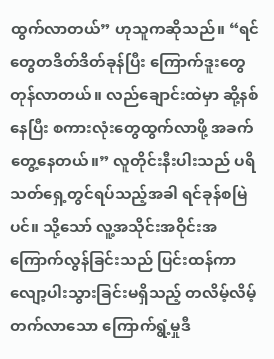ထွက်လာတယ်” ဟုသူကဆိုသည်။ “ရင်တွေတဒိတ်ဒိတ်ခုန်ပြီး ကြောက်ဒူးတွေတုန်လာတယ်။ လည်ချောင်းထဲမှာ ဆို့နစ်နေပြီး စကားလုံးတွေထွက်လာဖို့ အခက်တွေ့နေတယ်။” လူတိုင်းနီးပါးသည် ပရိသတ်ရှေ့တွင်ရပ်သည့်အခါ ရင်ခုန်စမြဲပင်။ သို့သော် လူ့အသိုင်းအဝိုင်းအကြောက်လွန်ခြင်းသည် ပြင်းထန်ကာ လျော့ပါးသွားခြင်းမရှိသည့် တလိမ့်လိမ့်တက်လာသော ကြောက်ရွံ့မှုဒီ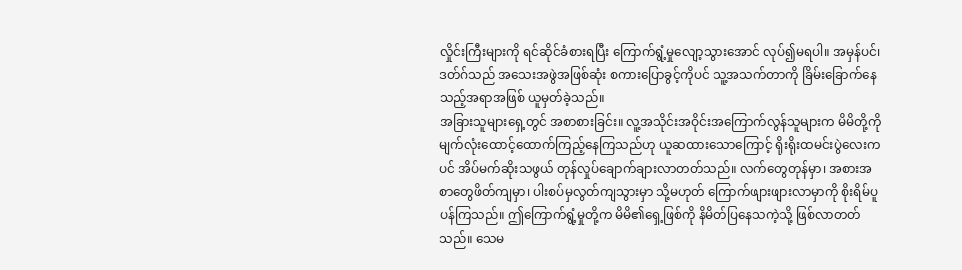လှိုင်းကြီးများကို ရင်ဆိုင်ခံစားရပြီး ကြောက်ရွံ့မှုလျော့သွားအောင် လုပ်၍မရပါ။ အမှန်ပင်၊ ဒတ်ဂ်သည် အသေးအဖွဲအဖြစ်ဆုံး စကားပြောခွင့်ကိုပင် သူ့အသက်တာကို ခြိမ်းခြောက်နေသည့်အရာအဖြစ် ယူမှတ်ခဲ့သည်။
အခြားသူများရှေ့တွင် အစာစားခြင်း။ လူ့အသိုင်းအဝိုင်းအကြောက်လွန်သူများက မိမိတို့ကို မျက်လုံးထောင့်ထောက်ကြည့်နေကြသည်ဟု ယူဆထားသောကြောင့် ရိုးရိုးထမင်းပွဲလေးကပင် အိပ်မက်ဆိုးသဖွယ် တုန်လှုပ်ချောက်ချားလာတတ်သည်။ လက်တွေတုန်မှာ၊ အစားအစာတွေဖိတ်ကျမှာ၊ ပါးစပ်မှလွတ်ကျသွားမှာ သို့မဟုတ် ကြောက်ဖျားဖျားလာမှာကို စိုးရိမ်ပူပန်ကြသည်။ ဤကြောက်ရွံ့မှုတို့က မိမိ၏ရှေ့ဖြစ်ကို နိမိတ်ပြနေသကဲ့သို့ ဖြစ်လာတတ်သည်။ သေမ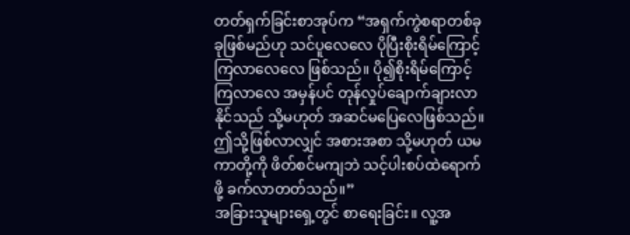တတ်ရှက်ခြင်းစာအုပ်က “အရှက်ကွဲစရာတစ်ခုခုဖြစ်မည်ဟု သင်ပူလေလေ ပိုပြီးစိုးရိမ်ကြောင့်ကြလာလေလေ ဖြစ်သည်။ ပို၍စိုးရိမ်ကြောင့်ကြလာလေ အမှန်ပင် တုန်လှုပ်ချောက်ချားလာနိုင်သည် သို့မဟုတ် အဆင်မပြေလေဖြစ်သည်။ ဤသို့ဖြစ်လာလျှင် အစားအစာ သို့မဟုတ် ယမကာတို့ကို ဖိတ်စင်မကျဘဲ သင့်ပါးစပ်ထဲရောက်ဖို့ ခက်လာတတ်သည်။”
အခြားသူများရှေ့တွင် စာရေးခြင်း။ လူ့အ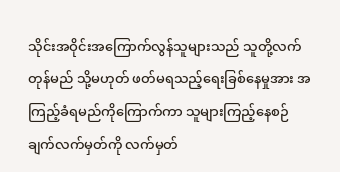သိုင်းအဝိုင်းအကြောက်လွန်သူများသည် သူတို့လက်တုန်မည် သို့မဟုတ် ဖတ်မရသည့်ရေးခြစ်နေမှုအား အကြည့်ခံရမည်ကိုကြောက်ကာ သူများကြည့်နေစဉ် ချက်လက်မှတ်ကို လက်မှတ်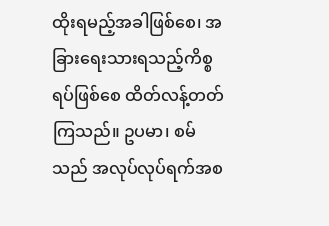ထိုးရမည့်အခါဖြစ်စေ၊ အခြားရေးသားရသည့်ကိစ္စရပ်ဖြစ်စေ ထိတ်လန့်တတ်ကြသည်။ ဥပမာ၊ စမ်သည် အလုပ်လုပ်ရက်အစ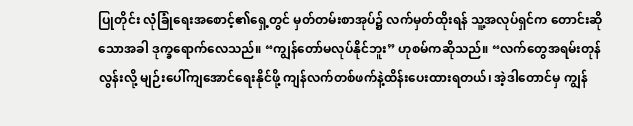ပြုတိုင်း လုံခြုံရေးအစောင့်၏ရှေ့တွင် မှတ်တမ်းစာအုပ်၌ လက်မှတ်ထိုးရန် သူ့အလုပ်ရှင်က တောင်းဆိုသောအခါ ဒုက္ခရောက်လေသည်။ “ကျွန်တော်မလုပ်နိုင်ဘူး” ဟုစမ်ကဆိုသည်။ “လက်တွေအရမ်းတုန်လွန်းလို့ မျဉ်းပေါ်ကျအောင်ရေးနိုင်ဖို့ ကျန်လက်တစ်ဖက်နဲ့ထိန်းပေးထားရတယ်၊ အဲ့ဒါတောင်မှ ကျွန်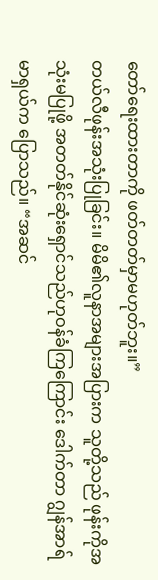တော်ရေးထားတာကို ဖတ်တတ်မှာမဟုတ်ဘူး။”
တယ်လီဖုန်းအသုံးပြုခြင်း။ မိမိ၏လူနာအများအပြားက သူတို့သည် ဖုန်းကိုအသုံးမပြုဖို့ အတတ်နိုင်ဆုံးရှောင်သည်ဟုဝန်ခံကြကြောင်း ဒေါက်တာ ဂျွန်အာရ်မာရှယ်က ပြောသည်။ “အဆင်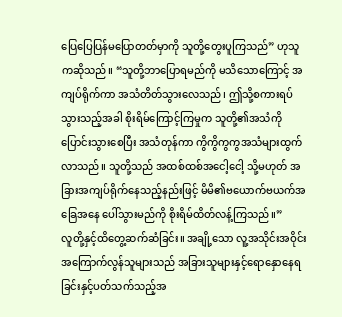ပြေပြေပြန်မပြောတတ်မှာကို သူတို့တွေးပူကြသည်” ဟုသူကဆိုသည်။ “သူတို့ဘာပြောရမည်ကို မသိသောကြောင့် အကျပ်ရိုက်ကာ အသံတိတ်သွားလေသည်၊ ဤသို့စကားရပ်သွားသည့်အခါ စိုးရိမ်ကြောင့်ကြမှုက သူတို့၏အသံကို ပြောင်းသွားစေပြီး အသံတုန်ကာ ကွိကွိကွကွအသံများထွက်လာသည်။ သူတို့သည် အထစ်ထစ်အငေါ့ငေါ့ သို့မဟုတ် အခြားအကျပ်ရိုက်နေသည့်နည်းဖြင့် မိမိ၏ဗယောက်ဗယက်အခြေအနေ ပေါ်သွားမည်ကို စိုးရိမ်ထိတ်လန့်ကြသည်။”
လူတို့နှင့်ထိတွေ့ဆက်ဆံခြင်း။ အချို့သော လူ့အသိုင်းအဝိုင်းအကြောက်လွန်သူများသည် အခြားသူများနှင့်ရောနှောနေရခြင်းနှင့်ပတ်သက်သည့်အ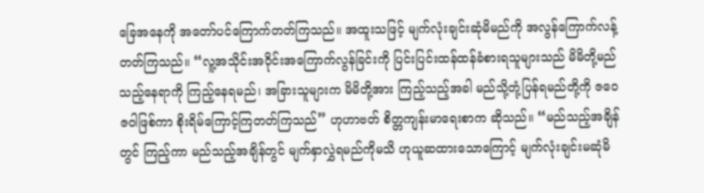ခြေအနေကို အတော်ပင်ကြောက်တတ်ကြသည်။ အထူးသဖြင့် မျက်လုံးချင်းဆုံမိမည်ကို အလွန်ကြောက်လန့်တတ်ကြသည်။ “လူ့အသိုင်းအဝိုင်းအကြောက်လွန်ခြင်းကို ပြင်းပြင်းထန်ထန်ခံစားရသူများသည် မိမိတို့မည်သည့်နေရာကို ကြည့်နေရမည်၊ အခြားသူများက မိမိတို့အား ကြည့်သည့်အခါ မည်သို့တုံ့ပြန်ရမည်တို့ကို ဇဝေဇဝါဖြစ်ကာ စိုးရိမ်ကြောင့်ကြတတ်ကြသည်” ဟုဟာဗတ် စိတ္တကျန်းမာရေးစာက ဆိုသည်။ “မည်သည့်အချိန်တွင် ကြည့်ကာ မည်သည့်အချိန်တွင် မျက်နှာလွှဲရမည်ကိုမသိ ဟုယူဆထားသောကြောင့် မျက်လုံးချင်းမဆုံမိ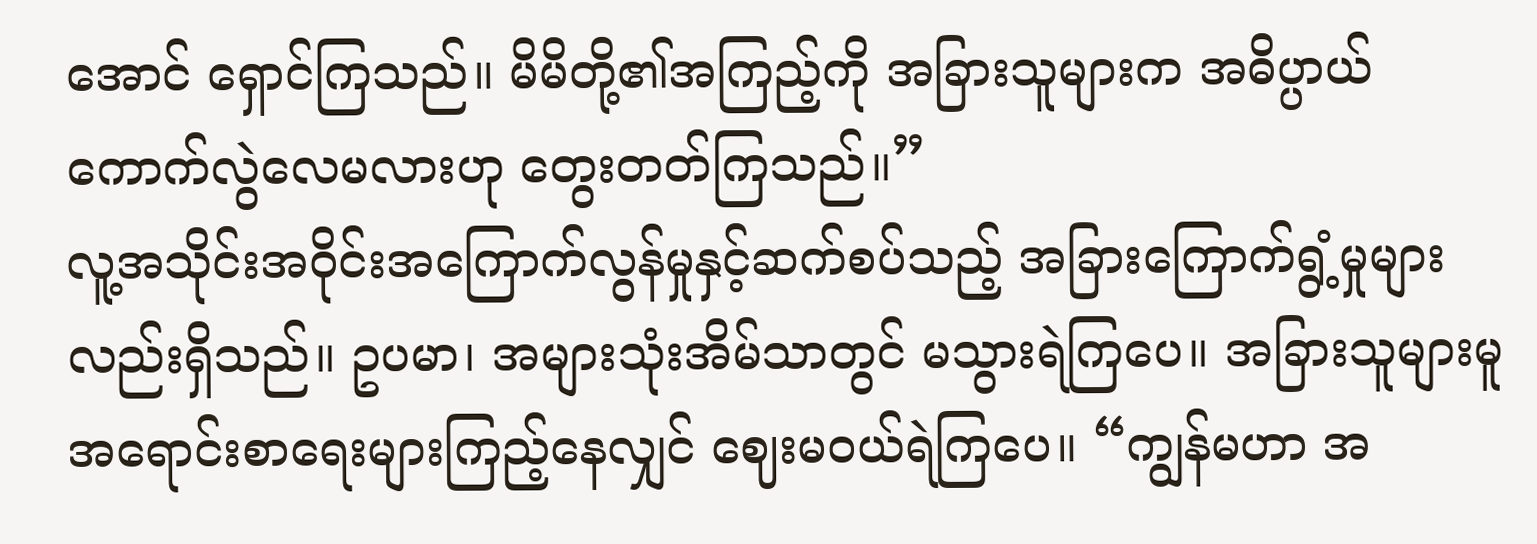အောင် ရှောင်ကြသည်။ မိမိတို့၏အကြည့်ကို အခြားသူများက အဓိပ္ပာယ်ကောက်လွဲလေမလားဟု တွေးတတ်ကြသည်။”
လူ့အသိုင်းအဝိုင်းအကြောက်လွန်မှုနှင့်ဆက်စပ်သည့် အခြားကြောက်ရွံ့မှုများလည်းရှိသည်။ ဥပမာ၊ အများသုံးအိမ်သာတွင် မသွားရဲကြပေ။ အခြားသူများမူ အရောင်းစာရေးများကြည့်နေလျှင် ဈေးမဝယ်ရဲကြပေ။ “ကျွန်မဟာ အ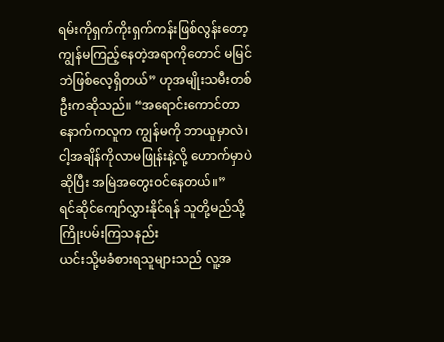ရမ်းကိုရှက်ကိုးရှက်ကန်းဖြစ်လွန်းတော့ ကျွန်မကြည့်နေတဲ့အရာကိုတောင် မမြင်ဘဲဖြစ်လေ့ရှိတယ်” ဟုအမျိုးသမီးတစ်ဦးကဆိုသည်။ “အရောင်းကောင်တာနောက်ကလူက ကျွန်မကို ဘာယူမှာလဲ၊ ငါ့အချိန်ကိုလာမဖြုန်းနဲ့လို့ ဟောက်မှာပဲဆိုပြီး အမြဲအတွေးဝင်နေတယ်။”
ရင်ဆိုင်ကျော်လွှားနိုင်ရန် သူတို့မည်သို့ကြိုးပမ်းကြသနည်း
ယင်းသို့မခံစားရသူများသည် လူ့အ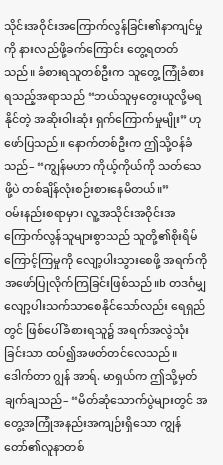သိုင်းအဝိုင်းအကြောက်လွန်ခြင်း၏နာကျင်မှုကို နားလည်ဖို့ခက်ကြောင်း တွေ့ရတတ်သည်။ ခံစားရသူတစ်ဦးက သူတွေ့ ကြုံခံစားရသည့်အရာသည် “ဘယ်သူမှတွေးယူလို့မရနိုင်တဲ့ အဆိုးဝါးဆုံး ရှက်ကြောက်မှုမျိုး” ဟုဖော်ပြသည်။ နောက်တစ်ဦးက ဤသို့ဝန်ခံသည်– “ကျွန်မဟာ ကိုယ့်ကိုယ်ကို သတ်သေဖို့ပဲ တစ်ချိန်လုံးစဉ်းစားနေမိတယ်။”
ဝမ်းနည်းစရာမှာ၊ လူ့အသိုင်းအဝိုင်းအကြောက်လွန်သူများစွာသည် သူတို့၏စိုးရိမ်ကြောင့်ကြမှုကို လျော့ပါးသွားစေဖို့ အရက်ကို အဖော်ပြုလိုက်ကြခြင်းဖြစ်သည်။b တဒင်္ဂမျှလျော့ပါးသက်သာစေနိုင်သော်လည်း ရေရှည်တွင် ဖြစ်ပေါ်ခံစားရသူ၌ အရက်အလွဲသုံးခြင်းသာ ထပ်၍အဖတ်တင်လေသည်။ ဒေါက်တာ ဂျွန် အာရ်. မာရှယ်က ဤသို့မှတ်ချက်ချသည်– “မိတ်ဆုံသောက်ပွဲများတွင် အတွေ့အကြုံအနည်းအကျဉ်းရှိသော ကျွန်တော်၏လူနာတစ်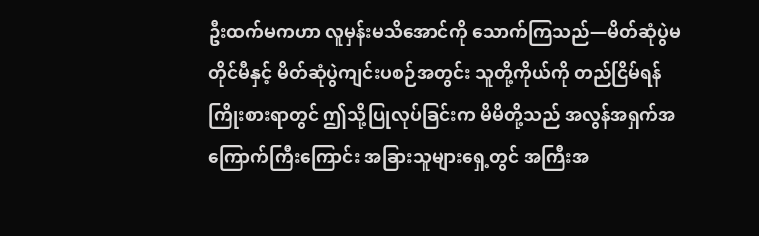ဦးထက်မကဟာ လူမှန်းမသိအောင်ကို သောက်ကြသည်—မိတ်ဆုံပွဲမတိုင်မီနှင့် မိတ်ဆုံပွဲကျင်းပစဉ်အတွင်း သူတို့ကိုယ်ကို တည်ငြိမ်ရန်ကြိုးစားရာတွင် ဤသို့ပြုလုပ်ခြင်းက မိမိတို့သည် အလွန်အရှက်အကြောက်ကြီးကြောင်း အခြားသူများရှေ့တွင် အကြီးအ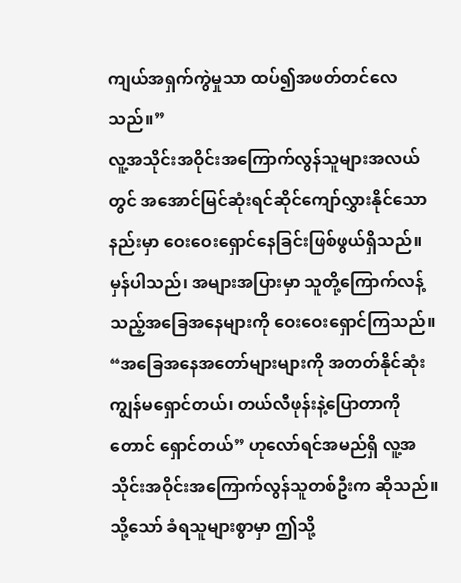ကျယ်အရှက်ကွဲမှုသာ ထပ်၍အဖတ်တင်လေသည်။”
လူ့အသိုင်းအဝိုင်းအကြောက်လွန်သူများအလယ်တွင် အအောင်မြင်ဆုံးရင်ဆိုင်ကျော်လွှားနိုင်သောနည်းမှာ ဝေးဝေးရှောင်နေခြင်းဖြစ်ဖွယ်ရှိသည်။ မှန်ပါသည်၊ အများအပြားမှာ သူတို့ကြောက်လန့်သည့်အခြေအနေများကို ဝေးဝေးရှောင်ကြသည်။ “အခြေအနေအတော်များများကို အတတ်နိုင်ဆုံး ကျွန်မရှောင်တယ်၊ တယ်လီဖုန်းနဲ့ပြောတာကိုတောင် ရှောင်တယ်” ဟုလော်ရင်အမည်ရှိ လူ့အသိုင်းအဝိုင်းအကြောက်လွန်သူတစ်ဦးက ဆိုသည်။ သို့သော် ခံရသူများစွာမှာ ဤသို့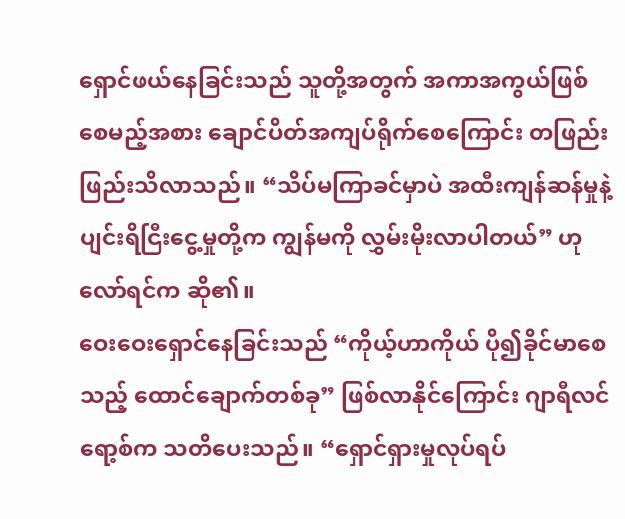ရှောင်ဖယ်နေခြင်းသည် သူတို့အတွက် အကာအကွယ်ဖြစ်စေမည့်အစား ချောင်ပိတ်အကျပ်ရိုက်စေကြောင်း တဖြည်းဖြည်းသိလာသည်။ “သိပ်မကြာခင်မှာပဲ အထီးကျန်ဆန်မှုနဲ့ ပျင်းရိငြီးငွေ့မှုတို့က ကျွန်မကို လွှမ်းမိုးလာပါတယ်” ဟုလော်ရင်က ဆို၏။
ဝေးဝေးရှောင်နေခြင်းသည် “ကိုယ့်ဟာကိုယ် ပို၍ခိုင်မာစေသည့် ထောင်ချောက်တစ်ခု” ဖြစ်လာနိုင်ကြောင်း ဂျာရီလင် ရော့စ်က သတိပေးသည်။ “ရှောင်ရှားမှုလုပ်ရပ်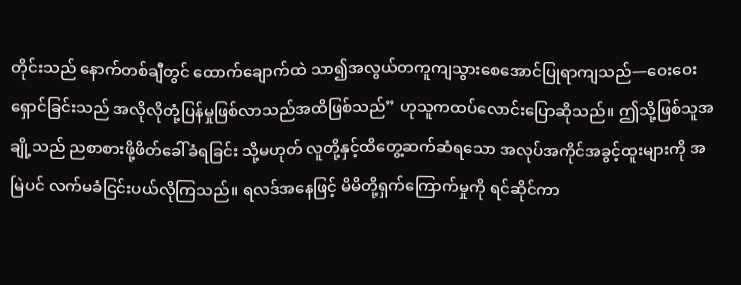တိုင်းသည် နောက်တစ်ချီတွင် ထောက်ချောက်ထဲ သာ၍အလွယ်တကူကျသွားစေအောင်ပြုရာကျသည်—ဝေးဝေးရှောင်ခြင်းသည် အလိုလိုတုံ့ပြန်မှုဖြစ်လာသည်အထိဖြစ်သည်” ဟုသူကထပ်လောင်းပြောဆိုသည်။ ဤသို့ဖြစ်သူအချို့သည် ညစာစားဖို့ဖိတ်ခေါ်ခံရခြင်း သို့မဟုတ် လူတို့နှင့်ထိတွေ့ဆက်ဆံရသော အလုပ်အကိုင်အခွင့်ထူးများကို အမြဲပင် လက်မခံငြင်းပယ်လိုကြသည်။ ရလဒ်အနေဖြင့် မိမိတို့ရှက်ကြောက်မှုကို ရင်ဆိုင်ကာ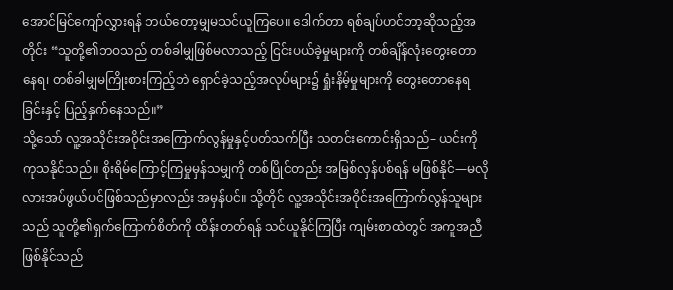အောင်မြင်ကျော်လွှားရန် ဘယ်တော့မျှမသင်ယူကြပေ။ ဒေါက်တာ ရစ်ချပ်ဟင်ဘာ့ဆိုသည့်အတိုင်း “သူတို့၏ဘဝသည် တစ်ခါမျှဖြစ်မလာသည့် ငြင်းပယ်ခဲ့မှုများကို တစ်ချိန်လုံးတွေးတောနေရ၊ တစ်ခါမျှမကြိုးစားကြည့်ဘဲ ရှောင်ခဲ့သည့်အလုပ်များ၌ ရှုံးနိမ့်မှုများကို တွေးတောနေရခြင်းနှင့် ပြည့်နှက်နေသည်။”
သို့သော် လူ့အသိုင်းအဝိုင်းအကြောက်လွန်မှုနှင့်ပတ်သက်ပြီး သတင်းကောင်းရှိသည်– ယင်းကို ကုသနိုင်သည်။ စိုးရိမ်ကြောင့်ကြမှုမှန်သမျှကို တစ်ပြိုင်တည်း အမြစ်လှန်ပစ်ရန် မဖြစ်နိုင်—မလိုလားအပ်ဖွယ်ပင်ဖြစ်သည်မှာလည်း အမှန်ပင်။ သို့တိုင် လူ့အသိုင်းအဝိုင်းအကြောက်လွန်သူများသည် သူတို့၏ရှက်ကြောက်စိတ်ကို ထိန်းတတ်ရန် သင်ယူနိုင်ကြပြီး ကျမ်းစာထဲတွင် အကူအညီဖြစ်နိုင်သည်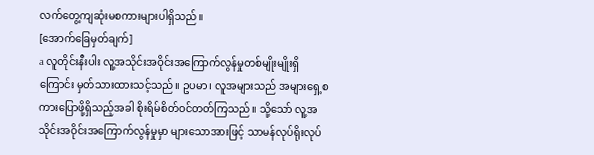လက်တွေ့ကျဆုံးမစကားများပါရှိသည်။
[အောက်ခြေမှတ်ချက်]
a လူတိုင်းနီးပါး လူ့အသိုင်းအဝိုင်းအကြောက်လွန်မှုတစ်မျိုးမျိုးရှိကြောင်း မှတ်သားထားသင့်သည်။ ဥပမာ၊ လူအများသည် အများရှေ့စကားပြောဖို့ရှိသည့်အခါ စိုးရိမ်စိတ်ဝင်တတ်ကြသည်။ သို့သော် လူ့အသိုင်းအဝိုင်းအကြောက်လွန်မှုမှာ များသောအားဖြင့် သာမန်လုပ်ရိုးလုပ်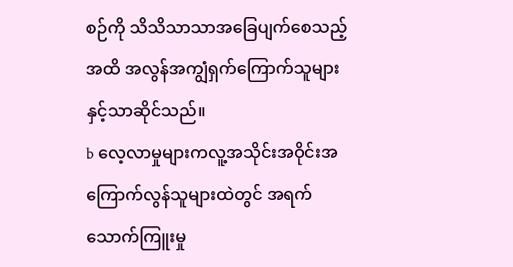စဉ်ကို သိသိသာသာအခြေပျက်စေသည့်အထိ အလွန်အကျွံရှက်ကြောက်သူများနှင့်သာဆိုင်သည်။
b လေ့လာမှုများကလူ့အသိုင်းအဝိုင်းအကြောက်လွန်သူများထဲတွင် အရက်သောက်ကြူးမှု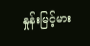နှုန်းမြင့်မား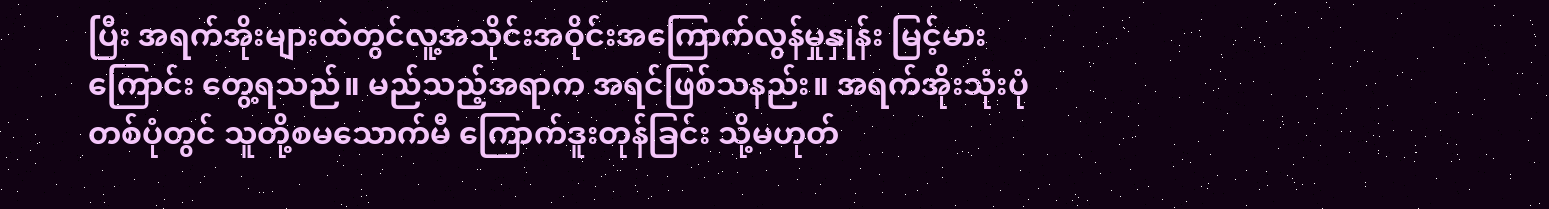ပြီး အရက်အိုးများထဲတွင်လူ့အသိုင်းအဝိုင်းအကြောက်လွန်မှုနှုန်း မြင့်မားကြောင်း တွေ့ရသည်။ မည်သည့်အရာက အရင်ဖြစ်သနည်း။ အရက်အိုးသုံးပုံတစ်ပုံတွင် သူတို့စမသောက်မီ ကြောက်ဒူးတုန်ခြင်း သို့မဟုတ်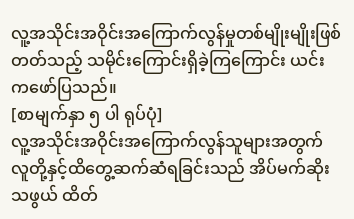လူ့အသိုင်းအဝိုင်းအကြောက်လွန်မှုတစ်မျိုးမျိုးဖြစ်တတ်သည့် သမိုင်းကြောင်းရှိခဲ့ကြကြောင်း ယင်းကဖော်ပြသည်။
[စာမျက်နှာ ၅ ပါ ရုပ်ပုံ]
လူ့အသိုင်းအဝိုင်းအကြောက်လွန်သူများအတွက် လူတို့နှင့်ထိတွေ့ဆက်ဆံရခြင်းသည် အိပ်မက်ဆိုးသဖွယ် ထိတ်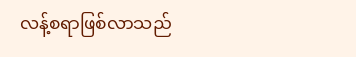လန့်စရာဖြစ်လာသည်